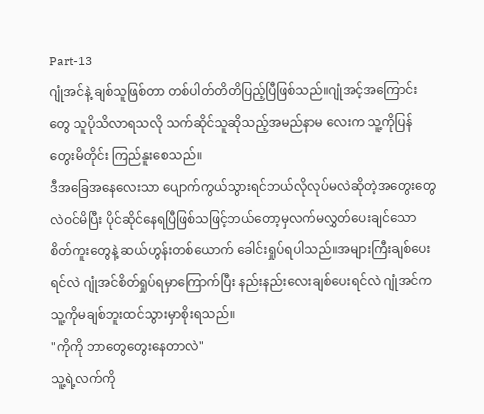Part-13
ဂျုံအင်နဲ့ ချစ်သူဖြစ်တာ တစ်ပါတ်တိတိပြည့်ပြီဖြစ်သည်။ဂျုံအင့်အကြောင်းတွေ သူပိုသိလာရသလို သက်ဆိုင်သူဆိုသည့်အမည်နာမ လေးက သူ့ကိုပြန်တွေးမိတိုင်း ကြည်နူးစေသည်။
ဒီအခြေအနေလေးသာ ပျောက်ကွယ်သွားရင်ဘယ်လိုလုပ်မလဲဆိုတဲ့အတွေးတွေလဲဝင်မိပြီး ပိုင်ဆိုင်နေရပြီဖြစ်သဖြင့်ဘယ်တော့မှလက်မလွှတ်ပေးချင်သော စိတ်ကူးတွေနဲ့ ဆယ်ဟွန်းတစ်ယောက် ခေါင်းရှုပ်ရပါသည်။အများကြီးချစ်ပေးရင်လဲ ဂျုံအင်စိတ်ရှုပ်ရမှာကြောက်ပြီး နည်းနည်းလေးချစ်ပေးရင်လဲ ဂျုံအင်က သူ့ကိုမချစ်ဘူးထင်သွားမှာစိုးရသည်။
"ကိုကို ဘာတွေတွေးနေတာလဲ"
သူ့ရဲ့လက်ကို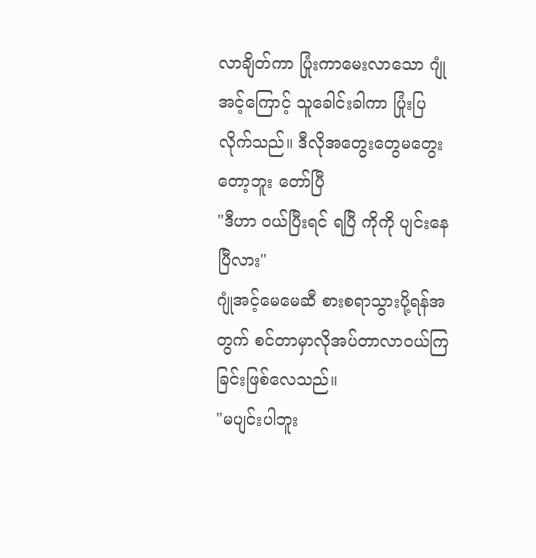လာချိတ်ကာ ပြုံးကာမေးလာသော ဂျုံအင့်ကြောင့် သူခေါင်းခါကာ ပြုံးပြလိုက်သည်။ ဒီလိုအတွေးတွေမတွေးတော့ဘူး တော်ပြီ
"ဒီဟာ ဝယ်ပြီးရင် ရပြီ ကိုကို ပျင်းနေပြီလား"
ဂျုံအင့်မေမေဆီ စားစရာသွားပို့ရန်အတွက် စင်တာမှာလိုအပ်တာလာဝယ်ကြခြင်းဖြစ်လေသည်။
"မပျင်းပါဘူး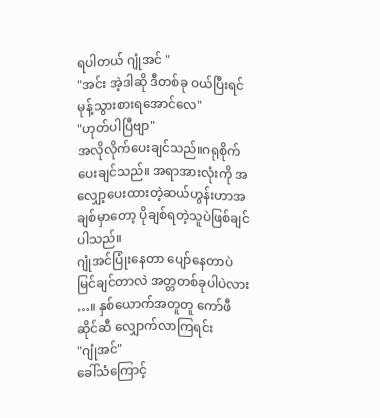ရပါတယ် ဂျုံအင် "
"အင်း အဲ့ဒါဆို ဒီတစ်ခု ဝယ်ပြီးရင် မုန့်သွားစားရအောင်လေ"
"ဟုတ်ပါပြီဗျာ"
အလိုလိုက်ပေးချင်သည်။ဂရုစိုက်ပေးချင်သည်။ အရာအားလုံးကို အလျှော့ပေးထားတဲ့ဆယ်ဟွန်းဟာအချစ်မှာတော့ ပိုချစ်ရတဲ့သူပဲဖြစ်ချင်ပါသည်။
ဂျုံအင်ပြုံးနေတာ ပျော်နေတာပဲ မြင်ချင်တာလဲ အတ္တတစ်ခုပါပဲလား …။ နှစ်ယောက်အတူတူ ကော်ဖီဆိုင်ဆီ လျှောက်လာကြရင်း
"ဂျုံအင်"
ခေါ်သံကြောင့်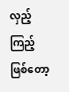လှည့်ကြည့်ဖြစ်တော့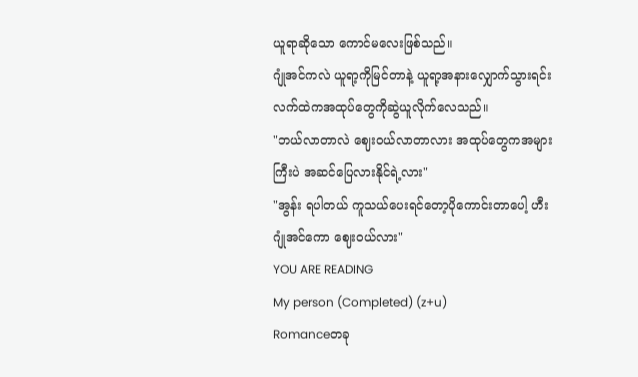ယူရာဆိုသော ကောင်မလေးဖြစ်သည်။
ဂျုံအင်ကလဲ ယူရာ့ကိုမြင်တာနဲ့ ယူရာ့အနားလျှောက်သွားရင်း လက်ထဲကအထုပ်တွေကိုဆွဲယူလိုက်လေသည်။
"ဘယ်လာတာလဲ ဈေးဝယ်လာတာလား အထုပ်တွေကအများကြီးပဲ အဆင်ပြေလားနိုင်ရဲ့လား"
"အွန်း ရပါတယ် ကူသယ်ပေးရင်တော့ပိုကောင်းတာပေါ့ ဟီး ဂျုံအင်ကော ဈေးဝယ်လား"
YOU ARE READING
My person (Completed) (z+u)
Romanceတခု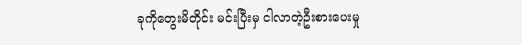ခုကိုတွေးမိတိုင်း မင်းပြီးမှ ငါလာတဲ့ဦးစားပေးမှု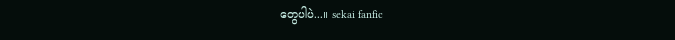တွေပါပဲ...။ sekai fanfic